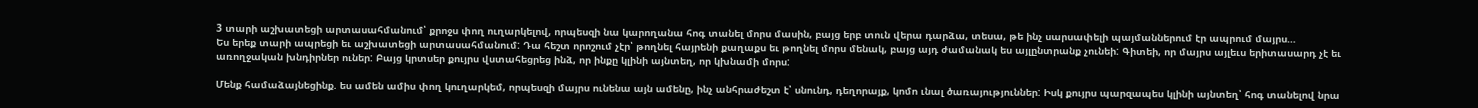3 տարի աշխատեցի արտասահմանում՝ քրոջս փող ուղարկելով, որպեսզի նա կարողանա հոգ տանել մորս մասին, բայց երբ տուն վերա դարձա, տեսա, թե ինչ սարսափելի պայմաններում էր ապրում մայրս…
Ես երեք տարի ապրեցի եւ աշխատեցի արտասահմանում: Դա հեշտ որոշում չէր՝ թողնել հայրենի քաղաքս եւ թողնել մորս մենակ, բայց այդ ժամանակ ես այլընտրանք չունեի: Գիտեի, որ մայրս այլեւս երիտասարդ չէ եւ առողջական խնդիրներ ուներ: Բայց կրտսեր քույրս վստահեցրեց ինձ, որ ինքը կլինի այնտեղ, որ կխնամի մորս:

Մենք համաձայնեցինք. ես ամեն ամիս փող կուղարկեմ, որպեսզի մայրս ունենա այն ամենը, ինչ անհրաժեշտ է՝ սնունդ, դեղորայք, կոմո ւնալ ծառայություններ: Իսկ քույրս պարզապես կլինի այնտեղ՝ հոգ տանելով նրա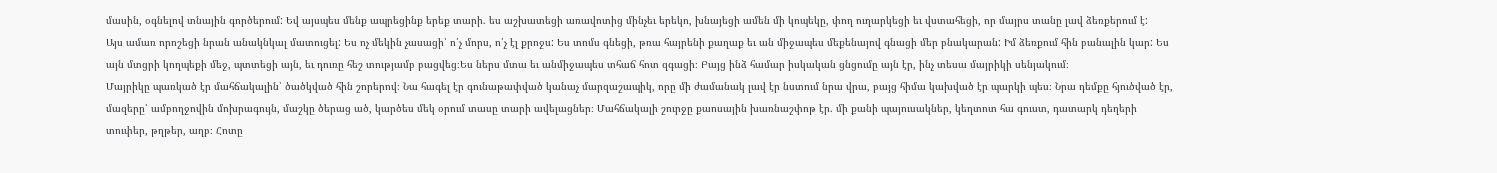մասին, օգնելով տնային գործերում: Եվ այսպես մենք ապրեցինք երեք տարի. ես աշխատեցի առավոտից մինչեւ երեկո, խնայեցի ամեն մի կոպեկը, փող ուղարկեցի եւ վստահեցի, որ մայրս տանը լավ ձեռքերում է:
Այս ամառ որոշեցի նրան անակնկալ մատուցել: Ես ոչ մեկին չասացի՝ ո՛չ մորս, ո՛չ էլ քրոջս: Ես տոմս գնեցի, թռա հայրենի քաղաք եւ ան միջապես մեքենայով գնացի մեր բնակարան: Իմ ձեռքում հին բանալին կար: Ես այն մտցրի կողպեքի մեջ, պտտեցի այն, եւ դուռը հեշ տությամբ բացվեց։Ես ներս մտա եւ անմիջապես տհաճ հոտ զգացի։ Բայց ինձ համար իսկական ցնցումը այն էր, ինչ տեսա մայրիկի սենյակում։
Մայրիկը պառկած էր մահճակալին՝ ծածկված հին շորերով։ Նա հագել էր գունաթափված կանաչ մարզաշապիկ, որը մի ժամանակ լավ էր նստում նրա վրա, բայց հիմա կախված էր պարկի պես։ Նրա դեմքը հյուծված էր, մազերը՝ ամբողջովին մոխրագույն, մաշկը ծերաց ած, կարծես մեկ օրում տասը տարի ավելացներ։ Մահճակալի շուրջը քաոսային խառնաշփոթ էր. մի քանի պայուսակներ, կեղտոտ հա գուստ, դատարկ դեղերի տուփեր, թղթեր, աղբ։ Հոտը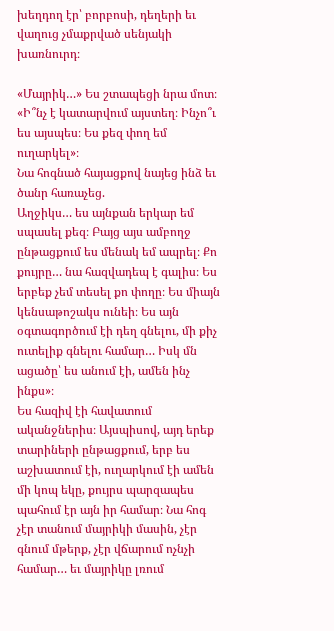խեղդող էր՝ բորբոսի, դեղերի եւ վաղուց չմաքրված սենյակի խառնուրդ։

«Մայրիկ…» Ես շտապեցի նրա մոտ։ «Ի՞նչ է կատարվում այստեղ։ Ինչո՞ւ ես այսպես։ Ես քեզ փող եմ ուղարկել»։
Նա հոգնած հայացքով նայեց ինձ եւ ծանր հառաչեց.
Աղջիկս… ես այնքան երկար եմ սպասել քեզ։ Բայց այս ամբողջ ընթացքում ես մենակ եմ ապրել։ Քո քույրը… նա հազվադեպ է գալիս։ Ես երբեք չեմ տեսել քո փողը։ Ես միայն կենսաթոշակս ունեի։ Ես այն օգտագործում էի դեղ գնելու, մի քիչ ուտելիք գնելու համար… Իսկ մն ացածը՝ ես անում էի, ամեն ինչ ինքս»։
Ես հազիվ էի հավատում ականջներիս։ Այսպիսով, այդ երեք տարիների ընթացքում, երբ ես աշխատում էի, ուղարկում էի ամեն մի կոպ եկը, քույրս պարզապես պահում էր այն իր համար։ Նա հոգ չէր տանում մայրիկի մասին, չէր գնում մթերք, չէր վճարում ոչնչի համար… եւ մայրիկը լռում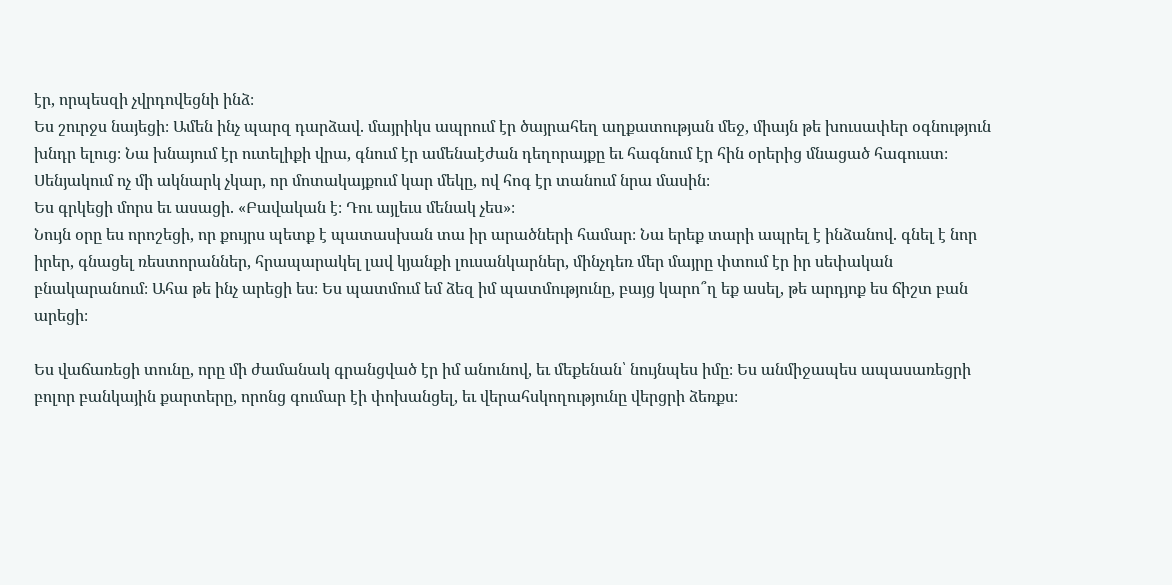էր, որպեսզի չվրդովեցնի ինձ։
Ես շուրջս նայեցի։ Ամեն ինչ պարզ դարձավ. մայրիկս ապրում էր ծայրահեղ աղքատության մեջ, միայն թե խուսափեր օգնություն խնդր ելուց։ Նա խնայում էր ուտելիքի վրա, գնում էր ամենաէժան դեղորայքը եւ հագնում էր հին օրերից մնացած հագուստ։ Սենյակում ոչ մի ակնարկ չկար, որ մոտակայքում կար մեկը, ով հոգ էր տանում նրա մասին։
Ես գրկեցի մորս եւ ասացի. «Բավական է։ Դու այլեւս մենակ չես»։
Նույն օրը ես որոշեցի, որ քույրս պետք է պատասխան տա իր արածների համար։ Նա երեք տարի ապրել է ինձանով. գնել է նոր իրեր, գնացել ռեստորաններ, հրապարակել լավ կյանքի լուսանկարներ, մինչդեռ մեր մայրը փտում էր իր սեփական բնակարանում։ Ահա թե ինչ արեցի ես։ Ես պատմում եմ ձեզ իմ պատմությունը, բայց կարո՞ղ եք ասել, թե արդյոք ես ճիշտ բան արեցի։

Ես վաճառեցի տունը, որը մի ժամանակ գրանցված էր իմ անունով, եւ մեքենան՝ նույնպես իմը։ Ես անմիջապես ապասառեցրի բոլոր բանկային քարտերը, որոնց գումար էի փոխանցել, եւ վերահսկողությունը վերցրի ձեռքս։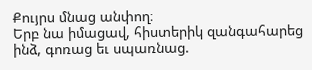Քույրս մնաց անփող։
Երբ նա իմացավ, հիստերիկ զանգահարեց ինձ, գոռաց եւ սպառնաց.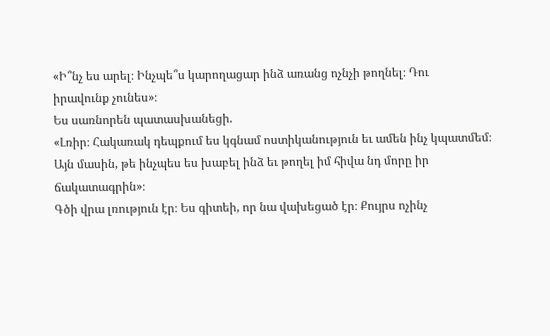«Ի՞նչ ես արել։ Ինչպե՞ս կարողացար ինձ առանց ոչնչի թողնել։ Դու
իրավունք չունես»։
Ես սառնորեն պատասխանեցի.
«Լռիր։ Հակառակ դեպքում ես կգնամ ոստիկանություն եւ ամեն ինչ կպատմեմ։ Այն մասին, թե ինչպես ես խաբել ինձ եւ թողել իմ հիվա նդ մորը իր ճակատագրին»։
Գծի վրա լռություն էր։ Ես գիտեի, որ նա վախեցած էր։ Քույրս ոչինչ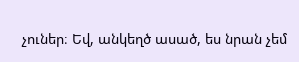չուներ։ Եվ, անկեղծ ասած, ես նրան չեմ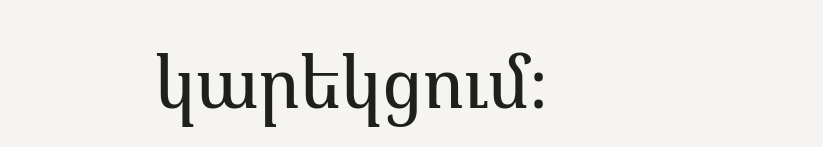կարեկցում։